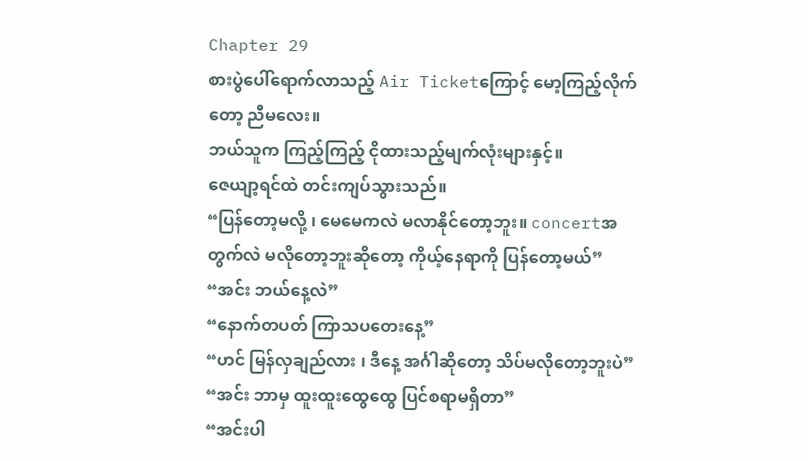Chapter 29
စားပွဲပေါ်ရောက်လာသည့် Air Ticketကြောင့် မော့ကြည့်လိုက်တော့ ညီမလေး။
ဘယ်သူက ကြည့်ကြည့် ငိုထားသည့်မျက်လုံးများနှင့်။
ဇေယျာ့ရင်ထဲ တင်းကျပ်သွားသည်။
“ပြန်တော့မလို့ ၊ မေမေကလဲ မလာနိုင်တော့ဘူး။ concertအတွက်လဲ မလိုတော့ဘူးဆိုတော့ ကိုယ့်နေရာကို ပြန်တော့မယ်”
“အင်း ဘယ်နေ့လဲ”
“နောက်တပတ် ကြာသပတေးနေ့”
“ဟင် မြန်လှချည်လား ၊ ဒီနေ့ အင်္ဂါဆိုတော့ သိပ်မလိုတော့ဘူးပဲ”
“အင်း ဘာမှ ထူးထူးထွေထွေ ပြင်စရာမရှိတာ”
“အင်းပါ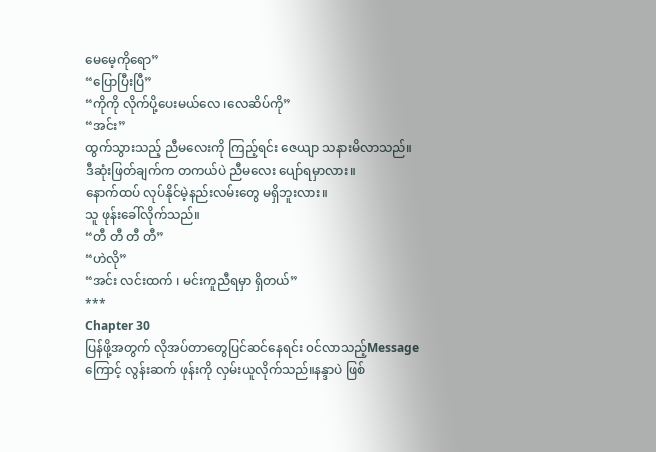မေမေ့ကိုရော”
“ပြောပြီးပြီ”
“ကိုကို လိုက်ပို့ပေးမယ်လေ ၊လေဆိပ်ကို”
“အင်း”
ထွက်သွားသည့် ညီမလေးကို ကြည့်ရင်း ဇေယျာ သနားမိလာသည်။
ဒီဆုံးဖြတ်ချက်က တကယ်ပဲ ညီမလေး ပျော်ရမှာလား။
နောက်ထပ် လုပ်နိုင်မဲ့နည်းလမ်းတွေ မရှိဘူးလား။
သူ ဖုန်းခေါ်လိုက်သည်။
“တီ တီ တီ တီ”
“ဟဲလို”
“အင်း လင်းထက် ၊ မင်းကူညီရမှာ ရှိတယ်”
***
Chapter 30
ပြန်ဖို့အတွက် လိုအပ်တာတွေပြင်ဆင်နေရင်း ၀င်လာသည့်Messageကြောင့် လွန်းဆက် ဖုန်းကို လှမ်းယူလိုက်သည်။နန္ဒာပဲ ဖြစ်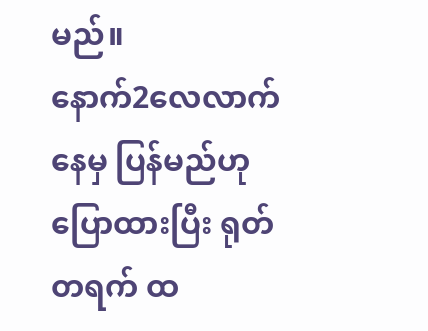မည်။
နောက်2လေလာက်နေမှ ပြန်မည်ဟုပြောထားပြီး ရုတ်တရက် ထ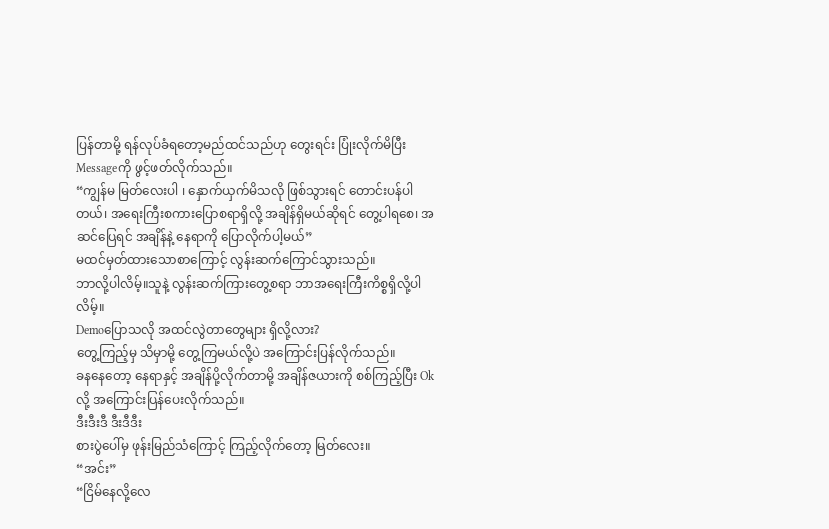ပြန်တာမို့ ရန်လုပ်ခံရတော့မည်ထင်သည်ဟု တွေးရင်း ပြုံးလိုက်မိပြီး Messageကို ဖွင့်ဖတ်လိုက်သည်။
“ကျွန်မ မြတ်လေးပါ ၊ နှောက်ယှက်မိသလို ဖြစ်သွားရင် တောင်းပန်ပါတယ်၊ အရေးကြီးစကားပြောစရာရှိလို့ အချိန်ရှိမယ်ဆိုရင် တွေ့ပါရစေ၊ အဆင်ပြေရင် အချိန်နဲ့ နေရာကို ပြောလိုက်ပါ့မယ်”
မထင်မှတ်ထားသောစာကြောင့် လွန်းဆက်ကြောင်သွားသည်။
ဘာလို့ပါလိမ့်။သူနဲ့ လွန်းဆက်ကြားတွေ့စရာ ဘာအရေးကြီးကိစ္စရှိလို့ပါလိမ့်။
Demoပြောသလို အထင်လွဲတာတွေများ ရှိလို့လား?
တွေ့ကြည့်မှ သိမှာမို့ တွေ့ကြမယ်လို့ပဲ အကြောင်းပြန်လိုက်သည်။
ခနနေတော့ နေရာနှင့် အချိန်ပို့လိုက်တာမို့ အချိန်ဇယားကို စစ်ကြည့်ပြီး Okလို့ အကြောင်းပြန်ပေးလိုက်သည်။
ဒီးဒီးဒီ ဒီးဒီဒီး
စားပွဲပေါ်မှ ဖုန်းမြည်သံကြောင့် ကြည့်လိုက်တော့ မြတ်လေး။
“အင်း”
“ငြိမ်နေလို့လေ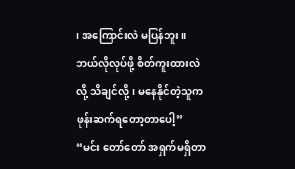၊ အကြောင်းလဲ မပြန်ဘူး။
ဘယ်လိုလုပ်ဖို့ စိတ်ကူးထားလဲလို့ သိချင်လို့၊ မနေနိုင်တဲ့သူက ဖုန်းဆက်ရတော့တာပေါ့”
“မင်း တော်တော် အရှက်မရှိတာ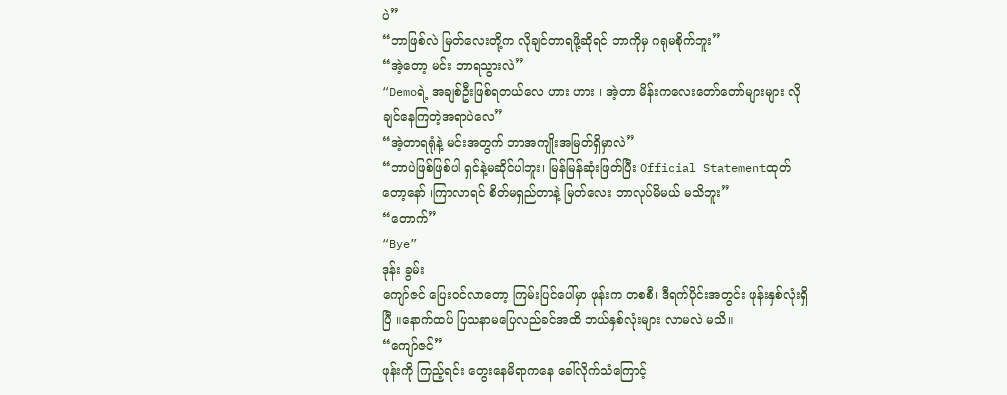ပဲ”
“ဘာဖြစ်လဲ မြတ်လေးတို့က လိုချင်တာရဖို့ဆိုရင် ဘာကိုမှ ဂရုမစိုက်ဘူး”
“အဲ့တော့ မင်း ဘာရသွားလဲ”
“Demoရဲ့ အချစ်ဦးဖြစ်ရတယ်လေ ဟား ဟား ၊ အဲ့တာ မိန်းကလေးတော်တော်များများ လိုချင်နေကြတဲ့အရာပဲလေ”
“အဲ့တာရရုံနဲ့ မင်းအတွက် ဘာအကျိုးအမြတ်ရှိမှာလဲ”
“ဘာပဲဖြစ်ဖြစ်ပါ ရှင်နဲ့မဆိုင်ပါဘူး၊ မြန်မြန်ဆုံးဖြတ်ပြီး Official Statementထုတ်တော့နော် ၊ကြာလာရင် စိတ်မရှည်တာနဲ့ မြတ်လေး ဘာလုပ်မိမယ် မသိဘူး”
“တောက်”
“Bye”
ဒုန်း ခွမ်း
ကျော်ဇင် ပြေး၀င်လာတော့ ကြမ်းပြင်ပေါ်မှာ ဖုန်းက တစစီ၊ ဒီရက်ပိုင်းအတွင်း ဖုန်းနှစ်လုံးရှိပြီ ။နောက်ထပ် ပြသနာမပြေလည်ခင်အထိ ဘယ်နှစ်လုံးများ လာမလဲ မသိ။
“ကျော်ဇင်”
ဖုန်းကို ကြည့်ရင်း တွေးနေမိရာကနေ ခေါ်လိုက်သံကြောင့်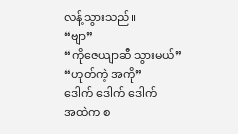လန့်သွားသည်။
“ဗျာ”
“ကိုဇေယျာဆီ သွားမယ်”
“ဟုတ်ကဲ့ အကို”
ဒေါက် ဒေါက် ဒေါက်
အထဲက စ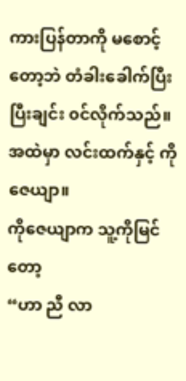ကားပြန်တာကို မစောင့်တော့ဘဲ တံခါးခေါက်ပြီးပြီးချင်း ၀င်လိုက်သည်။အထဲမှာ လင်းထက်နှင့် ကိုဇေယျာ။
ကိုဇေယျာက သူ့ကိုမြင်တော့
“ဟာ ညီ လာ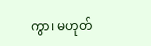ကွာ၊ မဟုတ်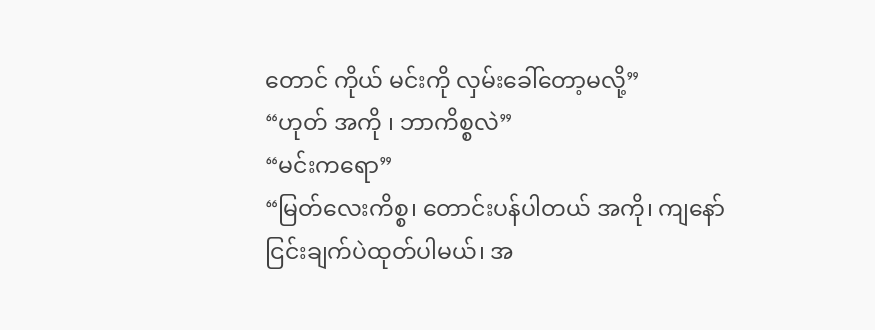တောင် ကိုယ် မင်းကို လှမ်းခေါ်တော့မလို့”
“ဟုတ် အကို ၊ ဘာကိစ္စလဲ”
“မင်းကရော”
“မြတ်လေးကိစ္စ၊ တောင်းပန်ပါတယ် အကို၊ ကျနော် ငြင်းချက်ပဲထုတ်ပါမယ်၊ အ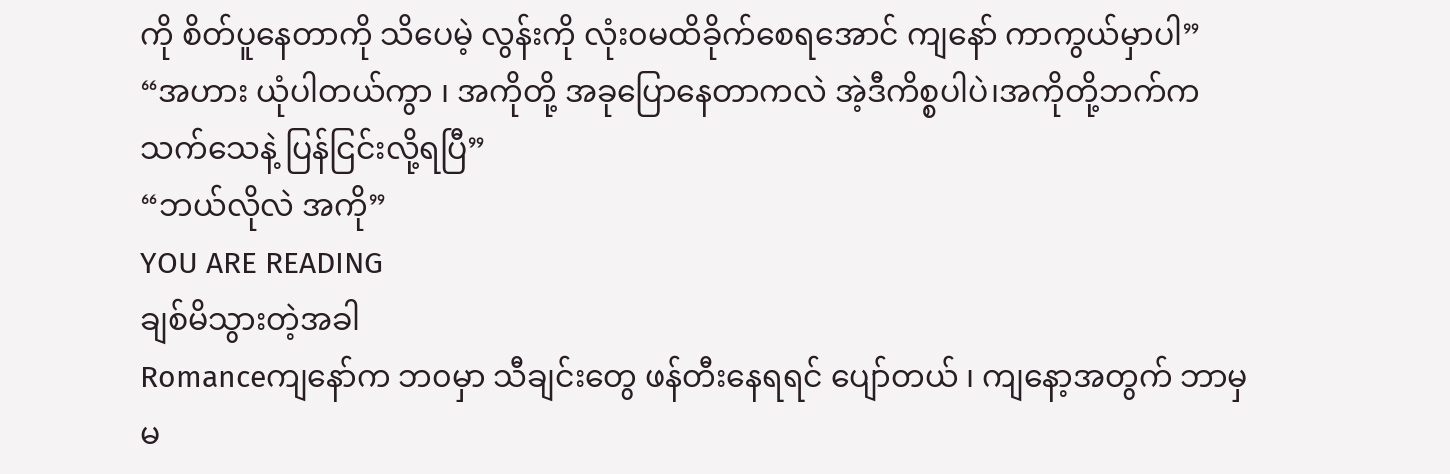ကို စိတ်ပူနေတာကို သိပေမဲ့ လွန်းကို လုံး၀မထိခိုက်စေရအောင် ကျနော် ကာကွယ်မှာပါ”
“အဟား ယုံပါတယ်ကွာ ၊ အကိုတို့ အခုပြောနေတာကလဲ အဲ့ဒီကိစ္စပါပဲ၊အကိုတို့ဘက်က သက်သေနဲ့ ပြန်ငြင်းလို့ရပြီ”
“ဘယ်လိုလဲ အကို”
YOU ARE READING
ချစ်မိသွားတဲ့အခါ
Romanceကျနော်က ဘ၀မှာ သီချင်းတွေ ဖန်တီးနေရရင် ပျော်တယ် ၊ ကျနော့အတွက် ဘာမှ မ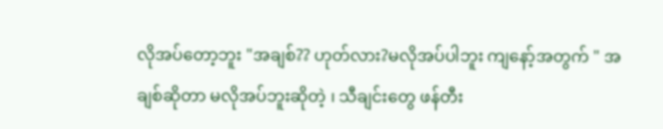လိုအပ်တော့ဘူး "အချစ်?? ဟုတ်လား?မလိုအပ်ပါဘူး ကျနော့်အတွက် " အချစ်ဆိုတာ မလိုအပ်ဘူးဆိုတဲ့ ၊ သီချင်းတွေ ဖန်တီး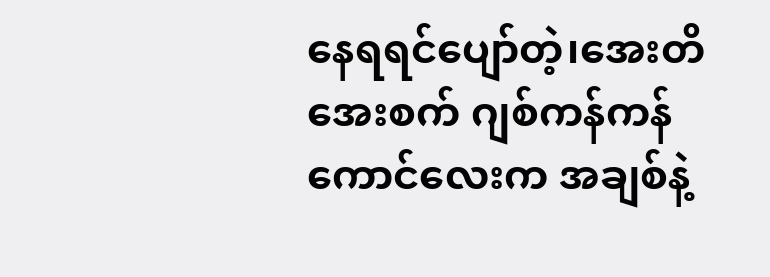နေရရင်ပျော်တဲ့၊အေးတိအေးစက် ဂျစ်ကန်ကန်ကောင်လေးက အချစ်နဲ့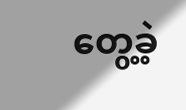တွေ့ခဲ့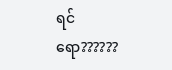ရင်ရော??????